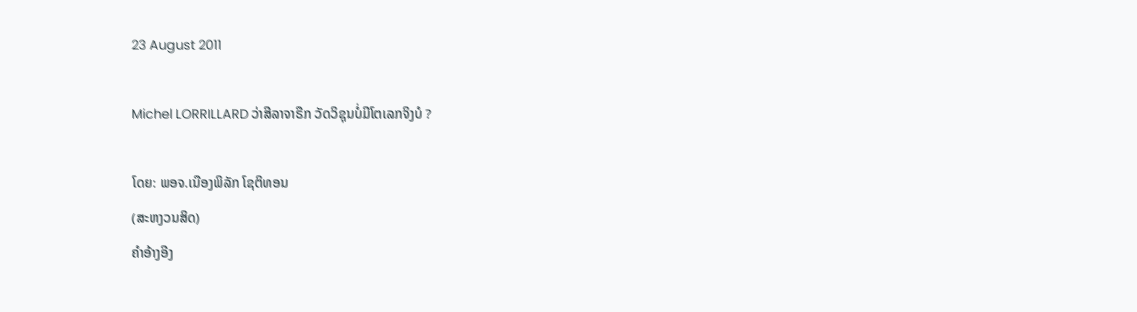23 August 2011

Michel LORRILLARD ວ່າສີລາຈາຣືກ ວັດວິຊຸນບໍ່ມີໂຕເລກຈິງບໍ ?

ໂດຍ: ພອຈ.ເນືອງພິລັກ ໂຊຕິທອນ
(ສະຫງວນສິດ)
ຄຳອ້າງອີງ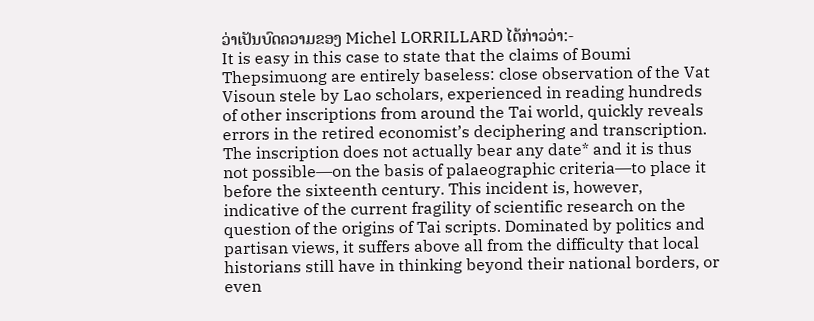ວ່າເປັນບົດຄວາມຂອງ Michel LORRILLARD ໄດ້ກ່າວວ່າ:-
It is easy in this case to state that the claims of Boumi Thepsimuong are entirely baseless: close observation of the Vat Visoun stele by Lao scholars, experienced in reading hundreds of other inscriptions from around the Tai world, quickly reveals errors in the retired economist’s deciphering and transcription. The inscription does not actually bear any date* and it is thus not possible―on the basis of palaeographic criteria―to place it before the sixteenth century. This incident is, however, indicative of the current fragility of scientific research on the question of the origins of Tai scripts. Dominated by politics and partisan views, it suffers above all from the difficulty that local historians still have in thinking beyond their national borders, or even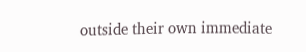outside their own immediate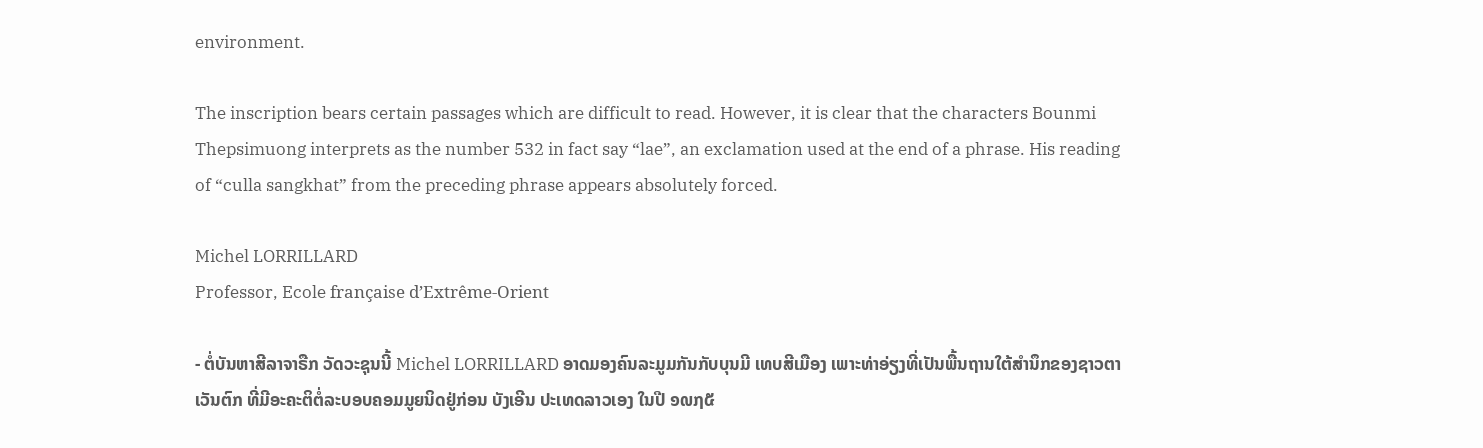environment.

The inscription bears certain passages which are difficult to read. However, it is clear that the characters Bounmi Thepsimuong interprets as the number 532 in fact say “lae”, an exclamation used at the end of a phrase. His reading of “culla sangkhat” from the preceding phrase appears absolutely forced.

Michel LORRILLARD
Professor, Ecole française d’Extrême-Orient

- ຕໍ່ບັນຫາສີລາຈາຣືກ ວັດວະຊຸນນີ້ Michel LORRILLARD ອາດມອງຄົນລະມູມກັນກັບບຸນມີ ເທບສີເມືອງ ເພາະທ່າອ່ຽງທີ່ເປັນພື້ນຖານໃຕ້ສຳນຶກຂອງຊາວຕາເວັນຕົກ ທີ່ມີອະຄະຕິຕໍ່ລະບອບຄອມມູຍນິດຢູ່ກ່ອນ ບັງເອີນ ປະເທດລາວເອງ ໃນປີ ໑໙໗໕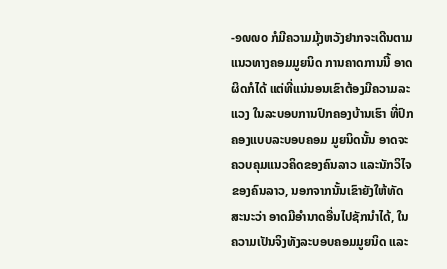-໑໙໙໐ ກໍມີຄວາມມຸ້ງຫວັງຢາກຈະເດີນຕາມແນວທາງຄອມມູຍນິດ ການຄາດການນີ້ ອາດຜິດກໍໄດ້ ແຕ່ທີ່ແນ່ນອນເຂົາຕ້ອງມີຄວາມລະແວງ ໃນລະບອບການປົກຄອງບ້ານເຮົາ ທີ່ປົກຄອງແບບລະບອບຄອມ ມູຍນິດນັ້ນ ອາດຈະຄວບຄຸມແນວຄິດຂອງຄົນລາວ ແລະນັກວິໄຈຂອງຄົນລາວ, ນອກຈາກນັ້ນເຂົາຍັງໃຫ້ທັດສະນະວ່າ ອາດມີອຳນາດອື່ນໄປຊັກນຳໄດ້, ໃນຄວາມເປັນຈິງທັງລະບອບຄອມມູຍນິດ ແລະ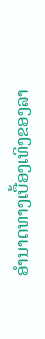ອຳນາດທາງເບື້ອງເທິງຂອງລາ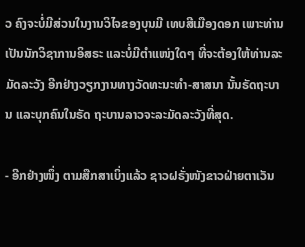ວ ຄົງຈະບໍ່ມີສ່ວນໃນງານວິໄຈຂອງບຸນມີ ເທບສີເມືອງດອກ ເພາະທ່ານເປັນນັກວິຊາການອິສຣະ ແລະບໍ່ມີຕຳແໜ່ງໃດໆ ທີ່ຈະຕ້ອງໃຫ້ທ່ານລະມັດລະວັງ ອີກຢ່າງວຽກງານທາງວັດທະນະທຳ-ສາສນາ ນັ້ນຣັດຖະບານ ແລະບຸກຄົນໃນຣັດ ຖະບານລາວຈະລະມັດລະວັງທີ່ສຸດ.

- ອີກຢ່າງໜຶ່ງ ຕາມສືກສາເບິ່ງແລ້ວ ຊາວຝຣັ່ງໜັງຂາວຝ່າຍຕາເວັນ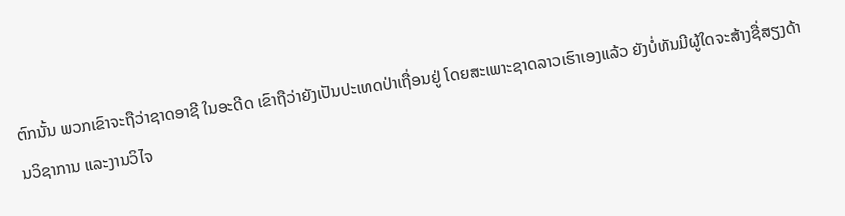ຕົກນັ້ນ ພວກເຂົາຈະຖືວ່າຊາດອາຊີ ໃນອະດີດ ເຂົາຖືວ່າຍັງເປັນປະເທດປ່າເຖື່ອນຢູ່ ໂດຍສະເພາະຊາດລາວເຮົາເອງແລ້ວ ຍັງບໍ່ທັນມີຜູ້ໃດຈະສ້າງຊື່ສຽງດ້ານວິຊາການ ແລະງານວິໄຈ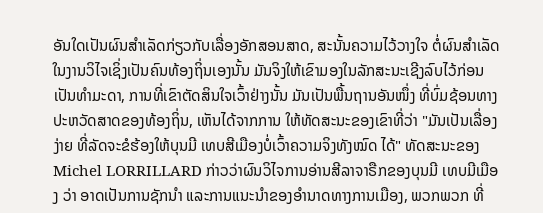ອັນໃດເປັນຜົນສຳເລັດກ່ຽວກັບເລື່ອງອັກສອນສາດ, ສະນັ້ນຄວາມໄວ້ວາງໃຈ ຕໍ່ຜົນສຳເລັດໃນງານວິໄຈເຊິ່ງເປັນຄົນທ້ອງຖິ່ນເອງນັ້ນ ມັນຈິງໃຫ້ເຂົາມອງໃນລັກສະນະເຊີງລົບໄວ້ກ່ອນເປັນທຳມະດາ, ການທີ່ເຂົາຕັດສິນໃຈເວົ້າຢ່າງນັ້ນ ມັນເປັນພື້ນຖານອັນໜຶ່ງ ທີ່ບົ່ມຊ້ອນທາງປະຫວັດສາດຂອງທ້ອງຖິ່ນ, ເຫັນໄດ້ຈາກການ ໃຫ້ທັດສະນະຂອງເຂົາທີ່ວ່າ "ມັນເປັນເລື່ອງງ່າຍ ທີ່ລັດຈະຂໍຮ້ອງໃຫ້ບຸນມີ ເທບສີເມືອງບໍ່ເວົ້າຄວາມຈິງທັງໝົດ ໄດ້" ທັດສະນະຂອງ Michel LORRILLARD ກ່າວວ່າຜົນວິໄຈການອ່ານສີລາຈາຣືກຂອງບຸນມີ ເທບມີເມືອງ ວ່າ ອາດເປັນການຊັກນຳ ແລະການແນະນຳຂອງອຳນາດທາງການເມືອງ, ພວກພວກ ທີ່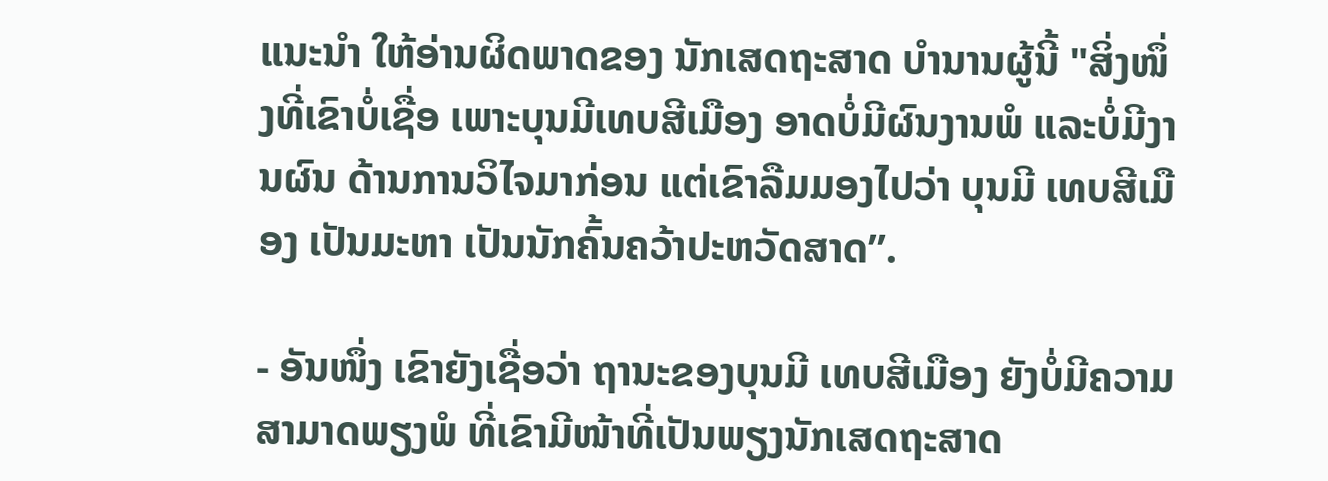ແນະນຳ ໃຫ້ອ່ານຜິດພາດຂອງ ນັກເສດຖະສາດ ບໍານານຜູ້ນີ້ "ສິ່ງໜຶ່ງທີ່ເຂົາບໍ່ເຊື່ອ ເພາະບຸນມີເທບສີເມືອງ ອາດບໍ່ມີຜົນງານພໍ ແລະບໍ່ມີງານຜົນ ດ້ານການວິໄຈມາກ່ອນ ແຕ່ເຂົາລືມມອງໄປວ່າ ບຸນມີ ເທບສີເມືອງ ເປັນມະຫາ ເປັນນັກຄົ້ນຄວ້າປະຫວັດສາດ”.

- ອັນໜຶ່ງ ເຂົາຍັງເຊື່ອວ່າ ຖານະຂອງບຸນມີ ເທບສີເມືອງ ຍັງບໍ່ມີຄວາມສາມາດພຽງພໍ ທີ່ເຂົາມີໜ້າທີ່ເປັນພຽງນັກເສດຖະສາດ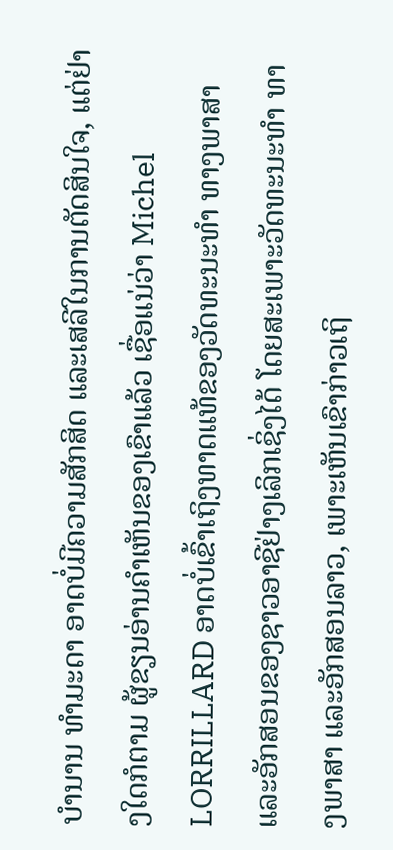ບຳນານ ທຳມະດາ ອາດບໍ່ມີຄວາມສັກສິດ ແລະເສລີໃນການຕັດສິນໃຈ, ແຕ່ຢ່າງໃດກໍຕາມ ຜູ້ຂຽນອ່ານຄຳເຫັນຂອງເຂົາແລ້ວ ເຊື່ອແນ່ວ່າ Michel LORRILLARD ອາດບໍ່ເຂົ້າເຖິງທາດແທ້ຂອງວັດທະນະທຳ ທາງພາສາ ແລະອັກສອນຂອງຊາວອາຊີຢ່າງເລິກເຊິ່ງໄດ້ ໂດຍສະເພາະວັດທະນະທຳ ທາງພາສາ ແລະອັກສອນລາວ, ເພາະເຫັນເຂົາກ່າວເຖິ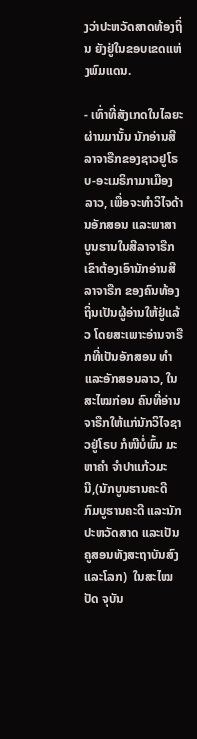ງວ່າປະຫວັດສາດທ້ອງຖິ່ນ ຍັງຢູ່ໃນຂອບເຂດແຫ່ງພົມແດນ.

- ເທົ່າທີ່ສັງເກດໃນໄລຍະຜ່ານມານັ້ນ ນັກອ່ານສີລາຈາຣືກຂອງຊາວຢູໂຣບ-ອະເມຣິກາມາເມືອງລາວ, ເພື່ອຈະທຳວິໄຈດ້ານອັກສອນ ແລະພາສາ ບູນຮານໃນສີລາຈາຣືກ ເຂົາຕ້ອງເອົານັກອ່ານສີລາຈາຣືກ ຂອງຄົນທ້ອງຖິ່ນເປັນຜູ້ອ່ານໃຫ້ຢູ່ແລ້ວ ໂດຍສະເພາະອ່ານຈາຣືກທີ່ເປັນອັກສອນ ທຳແລະອັກສອນລາວ, ໃນສະໄໝກ່ອນ ຄົນທີ່ອ່ານຈາຣືກໃຫ້ແກ່ນັກວິໄຈຊາວຢູ່ໂຣບ ກໍໜີບໍ່ພົ້ນ ມະຫາຄຳ ຈຳປາແກ້ວມະນີ,(ນັກບູນຮານຄະດີ ກົມບູຮານຄະດີ ແລະນັກປະຫວັດສາດ ແລະເປັນຄູສອນທັງສະຖາບັນສົງ ແລະໂລກ)  ໃນສະໄໝປັດ ຈຸບັນ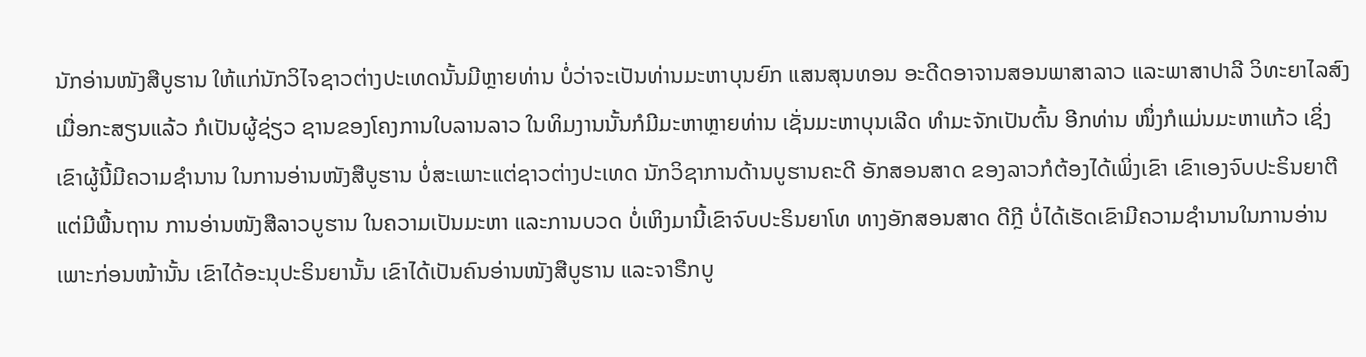ນັກອ່ານໜັງສືບູຮານ ໃຫ້ແກ່ນັກວິໄຈຊາວຕ່າງປະເທດນັ້ນມີຫຼາຍທ່ານ ບໍ່ວ່າຈະເປັນທ່ານມະຫາບຸນຍົກ ແສນສຸນທອນ ອະດີດອາຈານສອນພາສາລາວ ແລະພາສາປາລີ ວິທະຍາໄລສົງ ເມື່ອກະສຽນແລ້ວ ກໍເປັນຜູ້ຊ່ຽວ ຊານຂອງໂຄງການໃບລານລາວ ໃນທິມງານນັ້ນກໍມີມະຫາຫຼາຍທ່ານ ເຊັ່ນມະຫາບຸນເລີດ ທຳມະຈັກເປັນຕົ້ນ ອີກທ່ານ ໜຶ່ງກໍແມ່ນມະຫາແກ້ວ ເຊິ່ງເຂົາຜູ້ນີ້ມີຄວາມຊຳນານ ໃນການອ່ານໜັງສືບູຮານ ບໍ່ສະເພາະແຕ່ຊາວຕ່າງປະເທດ ນັກວິຊາການດ້ານບູຮານຄະດີ ອັກສອນສາດ ຂອງລາວກໍຕ້ອງໄດ້ເພິ່ງເຂົາ ເຂົາເອງຈົບປະຣິນຍາຕີ ແຕ່ມີພື້ນຖານ ການອ່ານໜັງສືລາວບູຮານ ໃນຄວາມເປັນມະຫາ ແລະການບວດ ບໍ່ເຫິງມານີ້ເຂົາຈົບປະຣິນຍາໂທ ທາງອັກສອນສາດ ດີກຼີ ບໍ່ໄດ້ເຮັດເຂົາມີຄວາມຊຳນານໃນການອ່ານ ເພາະກ່ອນໜ້ານັ້ນ ເຂົາໄດ້ອະນຸປະຣິນຍານັ້ນ ເຂົາໄດ້ເປັນຄົນອ່ານໜັງສືບູຮານ ແລະຈາຣືກບູ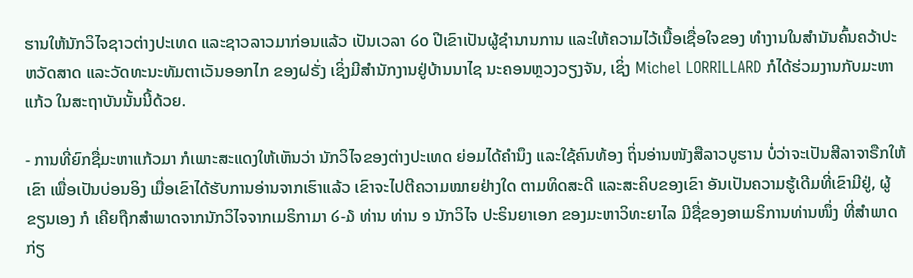ຮານໃຫ້ນັກວິໄຈຊາວຕ່າງປະເທດ ແລະຊາວລາວມາກ່ອນແລ້ວ ເປັນເວລາ ໒໐ ປີເຂົາເປັນຜູ້ຊຳນານການ ແລະໃຫ້ຄວາມໄວ້ເນື້ອເຊື່ອໃຈຂອງ ທຳງານໃນສຳນັນຄົ້ນຄວ້າປະຫວັດສາດ ແລະວັດທະນະທັມຕາເວັນອອກໄກ ຂອງຝຣັ່ງ ເຊິ່ງມີສຳນັກງານຢູ່ບ້ານນາໄຊ ນະຄອນຫຼວງວຽງຈັນ, ເຊິ່ງ Michel LORRILLARD ກໍໄດ້ຮ່ວມງານກັບມະຫາແກ້ວ ໃນສະຖາບັນນັ້ນນີ້ດ້ວຍ.

- ການທີ່ຍົກຊື່ມະຫາແກ້ວມາ ກໍເພາະສະແດງໃຫ້ເຫັນວ່າ ນັກວິໄຈຂອງຕ່າງປະເທດ ຍ່ອມໄດ້ຄຳນຶງ ແລະໃຊ້ຄົນທ້ອງ ຖິ່ນອ່ານໜັງສືລາວບູຮານ ບໍ່ວ່າຈະເປັນສີລາຈາຣືກໃຫ້ເຂົາ ເພື່ອເປັນບ່ອນອິງ ເມື່ອເຂົາໄດ້ຮັບການອ່ານຈາກເຮົາແລ້ວ ເຂົາຈະໄປຕີຄວາມໝາຍຢ່າງໃດ ຕາມທິດສະດີ ແລະສະຄິບຂອງເຂົາ ອັນເປັນຄວາມຮູ້ເດີມທີ່ເຂົາມີຢູ່, ຜູ້ຂຽນເອງ ກໍ ເຄີຍຖືກສຳພາດຈາກນັກວິໄຈຈາກເມຣິກາມາ ໒-໓ ທ່ານ ທ່ານ ໑ ນັກວິໄຈ ປະຣິນຍາເອກ ຂອງມະຫາວິທະຍາໄລ ມີຊື່ຂອງອາເມຣິການທ່ານໜຶ່ງ ທີ່ສຳພາດກ່ຽ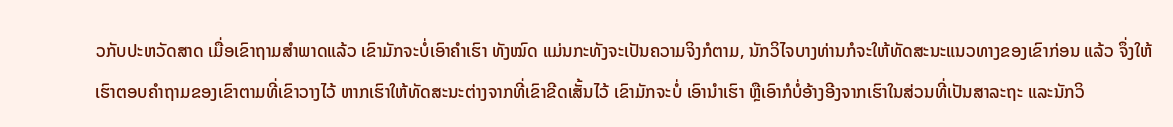ວກັບປະຫວັດສາດ ເມື່ອເຂົາຖາມສຳພາດແລ້ວ ເຂົາມັກຈະບໍ່ເອົາຄຳເຮົາ ທັງໝົດ ແມ່ນກະທັງຈະເປັນຄວາມຈິງກໍຕາມ, ນັກວິໄຈບາງທ່ານກໍຈະໃຫ້ທັດສະນະແນວທາງຂອງເຂົາກ່ອນ ແລ້ວ ຈຶ່ງໃຫ້ເຮົາຕອບຄຳຖາມຂອງເຂົາຕາມທີ່ເຂົາວາງໄວ້ ຫາກເຮົາໃຫ້ທັດສະນະຕ່າງຈາກທີ່ເຂົາຂີດເສັ້ນໄວ້ ເຂົາມັກຈະບໍ່ ເອົານຳເຮົາ ຫຼືເອົາກໍບໍ່ອ້າງອີງຈາກເຮົາໃນສ່ວນທີ່ເປັນສາລະຖະ ແລະນັກວິ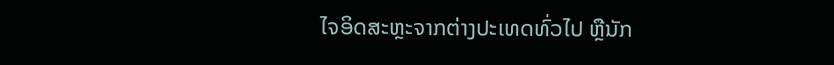ໄຈອິດສະຫຼະຈາກຕ່າງປະເທດທົ່ວໄປ ຫຼືນັກ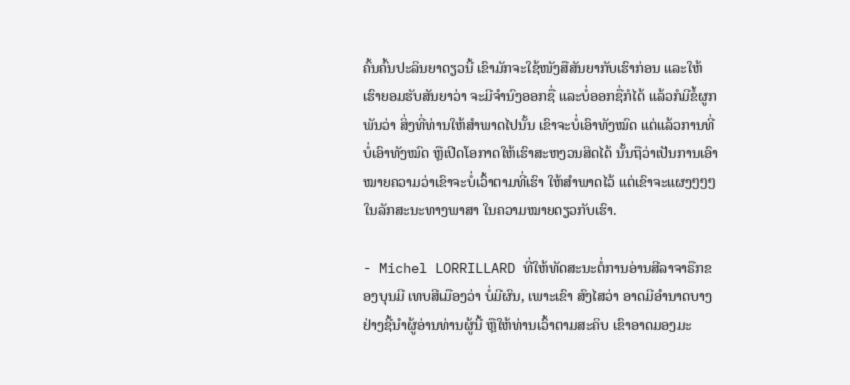ຄົ້ນຄົ້ນປະລິນຍາດຽວນີ້ ເຂົາມັກຈະໃຊ້ໜັງສືສັນຍາກັບເຮົາກ່ອນ ແລະໃຫ້ເຮົາຍອມຮັບສັນຍາວ່າ ຈະມີຈຳນົງອອກຊື່ ແລະບໍ່ອອກຊື່ກໍໄດ້ ແລ້ວກໍມີຂໍ້ຜູກພັນວ່າ ສິ່ງທີ່ທ່ານໃຫ້ສຳພາດໄປນັ້ນ ເຂົາຈະບໍ່ເອົາທັງໝົດ ແຕ່ແລ້ວການທີ່ບໍ່ເອົາທັງໝົດ ຫຼືເປີດໂອກາດໃຫ້ເຮົາສະຫງວນສິດໄດ້ ນັ້ນຖືວ່າເປັນການເອົາ ໝາຍຄວາມວ່າເຂົາຈະບໍ່ເວົ້າຕາມທີ່ເຮົາ ໃຫ້ສຳພາດໄວ້ ແຕ່ເຂົາຈະແຜງໆໆໆ ໃນລັກສະນະທາງພາສາ ໃນຄວາມໝາຍດຽວກັບເຮົາ.

- Michel LORRILLARD ທີ່ໃຫ້ທັດສະນະຕໍ່ການອ່ານສີລາຈາຣືກຂອງບຸນມີ ເທບສີເມືອງວ່າ ບໍ່ມີຜົນ, ເພາະເຂົາ ສົງໄສວ່າ ອາດມີອຳນາດບາງຢ່າງຊີ້ນຳຜູ້ອ່ານທ່ານຜູ້ນີ້ ຫຼືໃຫ້ທ່ານເວົ້າຕາມສະຄິບ ເຂົາອາດມອງມະ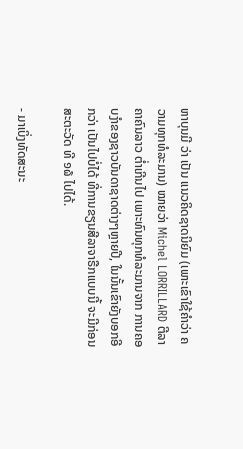ຫາບຸນມີ ວ່າ ເປັນ ແນວຄິດຊາດນິຍົມ (ເພາະເຂົາໃຊ້ຄຳວ່າ ຄວາມທຸກທໍລະມານ) ໝາຍວ່າ Michel LORRILLARD ຕີລາຄາຄົນລາວ ຕໍ່າເກີນໄປ ເພາະທົນທຸກທໍລະມານຈາກ ການຄອບງຳຂອງຊາວບັນດາຊາດຕ່າງໆຫຼາຍປີ, ໃນນັ້ນເຂົາຍັງບອກອີກວ່າ ເປັນໄປບໍ່ໄດ້ ທີ່ການຂຽນສີລາຈາຣືກແບບນີ້ ຈະມີກ່ອນສະຕະວັດ ທີ ໑໖ ໄປໄດ້.

- ມາເບິ່ງທັດສະນະ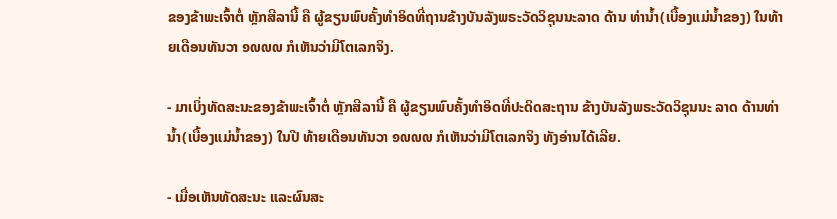ຂອງຂ້າພະເຈົ້າຕໍ່ ຫຼັກສີລານີ້ ຄື ຜູ້ຂຽນພົບຄັ້ງທຳອິດທີ່ຖານຂ້າງບັນລັງພຣະວັດວິຊຸນນະລາດ ດ້ານ ທ່ານໍ້າ(ເບື້ອງແມ່ນໍ້າຂອງ) ໃນທ້າຍເດືອນທັນວາ ໑໙໙໙ ກໍເຫັນວ່າມີໂຕເລກຈິງ.

- ມາເບິ່ງທັດສະນະຂອງຂ້າພະເຈົ້າຕໍ່ ຫຼັກສີລານີ້ ຄື ຜູ້ຂຽນພົບຄັ້ງທຳອິດທີ່ປະດິດສະຖານ ຂ້າງບັນລັງພຣະວັດວິຊຸນນະ ລາດ ດ້ານທ່ານໍ້າ(ເບື້ອງແມ່ນໍ້າຂອງ) ໃນປີ ທ້າຍເດືອນທັນວາ ໑໙໙໙ ກໍເຫັນວ່າມີໂຕເລກຈິງ ທັງອ່ານໄດ້ເລີຍ.

- ເມື່ອເຫັນທັດສະນະ ແລະຜົນສະ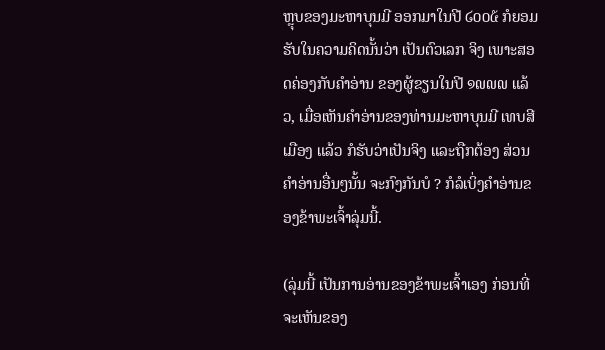ຫຼຸບຂອງມະຫາບຸນມີ ອອກມາໃນປີ ໒໐໐໕ ກໍຍອມຮັບໃນຄວາມຄິດນັ້ນວ່າ ເປັນຕົວເລກ ຈິງ ເພາະສອດຄ່ອງກັບຄຳອ່ານ ຂອງຜູ້ຂຽນໃນປີ ໑໙໙໙ ແລ້ວ, ເມື່ອເຫັນຄຳອ່ານຂອງທ່ານມະຫາບຸນມີ ເທບສີເມືອງ ແລ້ວ ກໍຮັບວ່າເປັນຈິງ ແລະຖືກຕ້ອງ ສ່ວນຄຳອ່ານອື່ນໆນັ້ນ ຈະກົງກັນບໍ ? ກໍລໍເບິ່ງຄຳອ່ານຂອງຂ້າພະເຈົ້າລຸ່ມນີ້.

(ລຸ່ມນີ້ ເປັນການອ່ານຂອງຂ້າພະເຈົ້າເອງ ກ່ອນທີ່ຈະເຫັນຂອງ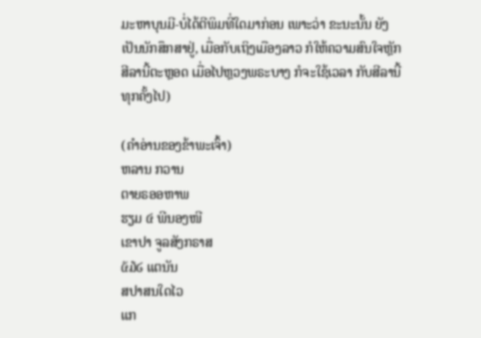ມະຫາບຸນມີ-ບໍ່ໄດ້ຕີພິມທີ່ໃດມາກ່ອນ ເພາະວ່າ ຂະນະນັ້ນ ຍັງເປັນນັກສຶກສາຢູ່, ເມື່ອກັບເຖິງເມືອງລາວ ກໍໃຫ້ຄວາມສົນໃຈຫຼັກສີລານີ້ຕະຫຼອດ ເມື່ອໄປຫຼວງພຣະບາງ ກໍຈະໃຊ້ເວລາ ກັບສີລານີ້ທຸກຄັ້ງໄປ)

(ຄຳອ່ານຂອງຂ້າພະເຈົ້າ)
ຫລານ ກວານ
ຕາຍຣອອຫາພ
ຮຽມ ໔ ພີນອງໜີ
ເຂາປາ ຈູລສັງກຣາສ
໕໓໒ ແຕນັນ
ສປາສນໃດໄວ
ແກ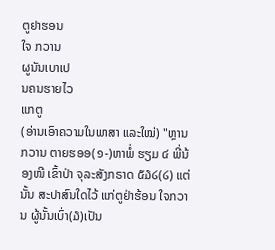ຕູຢາຮອນ
ໃຈ ກວານ
ຜູນັນເບາເປ
ນຄນຮາຍໄວ
ແກຕູ
(ອ່ານເອົາຄວາມໃນພາສາ ແລະໃໝ່) "ຫຼານກວານ ຕາຍຮອອ(໑-)ຫາພໍ່ ຮຽມ ໔ ພີ່ນ້ອງໜີ ເຂົ້າປ່າ ຈຸລະສັງກຣາດ ໕໓໒(໒) ແຕ່ນັ້ນ ສະປາສົນໃດໄວ້ ແກ່ຕູຢ່າຮ້ອນ ໃຈກວານ ຜູ້ນັ້ນເບົ່າ(໓)ເປັນ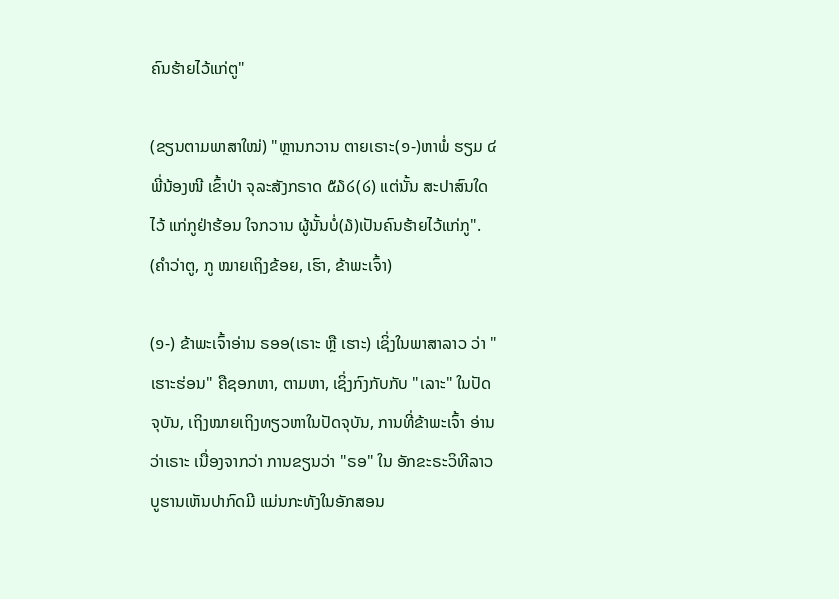ຄົນຮ້າຍໄວ້ແກ່ຕູ"

(ຂຽນຕາມພາສາໃໝ່) "ຫຼານກວານ ຕາຍເຣາະ(໑-)ຫາພໍ່ ຮຽມ ໔ ພີ່ນ້ອງໜີ ເຂົ້າປ່າ ຈຸລະສັງກຣາດ ໕໓໒(໒) ແຕ່ນັ້ນ ສະປາສົນໃດໄວ້ ແກ່ກູຢ່າຮ້ອນ ໃຈກວານ ຜູ້ນັ້ນບໍ່(໓)ເປັນຄົນຮ້າຍໄວ້ແກ່ກູ".
(ຄຳວ່າຕູ, ກູ ໝາຍເຖິງຂ້ອຍ, ເຮົາ, ຂ້າພະເຈົ້າ)

(໑-) ຂ້າພະເຈົ້າອ່ານ ຣອອ(ເຣາະ ຫຼື ເຮາະ) ເຊິ່ງໃນພາສາລາວ ວ່າ "ເຮາະຮ່ອນ" ຄືຊອກຫາ, ຕາມຫາ, ເຊິ່ງກົງກັບກັບ "ເລາະ" ໃນປັດຈຸບັນ, ເຖິງໝາຍເຖິງທຽວຫາໃນປັດຈຸບັນ, ການທີ່ຂ້າພະເຈົ້າ ອ່ານວ່າເຣາະ ເນື່ອງຈາກວ່າ ການຂຽນວ່າ "ຣອ" ໃນ ອັກຂະຣະວິທີລາວບູຮານເຫັນປາກົດມີ ແມ່ນກະທັງໃນອັກສອນ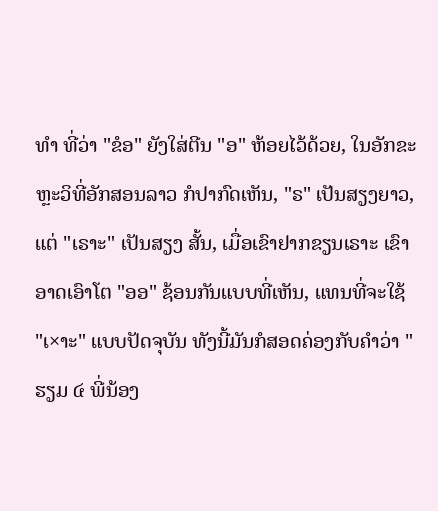ທຳ ທີ່ວ່າ "ຂໍອ" ຍັງໃສ່ຕີນ "ອ" ຫ້ອຍໄວ້ດ້ວຍ, ໃນອັກຂະຫຼະວິທີ່ອັກສອນລາວ ກໍປາກົດເຫັນ, "ຣ" ເປັນສຽງຍາວ, ແຕ່ "ເຣາະ" ເປັນສຽງ ສັ້ນ, ເມື່ອເຂົາຢາກຂຽນເຣາະ ເຂົາອາດເອົາໂຕ "ອອ" ຊ້ອນກັນແບບທີ່ເຫັນ, ແທນທີ່ຈະໃຊ້ "ເ×າະ" ແບບປັດຈຸບັນ ທັງນີ້ມັນກໍສອດຄ່ອງກັບຄໍາວ່າ "ຮຽມ ໔ ພີ່ນ້ອງ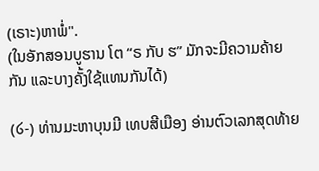(ເຣາະ)ຫາພໍ່".
(ໃນອັກສອນບູຮານ ໂຕ “ຣ ກັບ ຮ” ມັກຈະມີຄວາມຄ້າຍກັນ ແລະບາງຄັ້ງໃຊ້ແທນກັນໄດ້)

(໒-) ທ່ານມະຫາບຸນມີ ເທບສີເມືອງ ອ່ານຕົວເລກສຸດທ້າຍ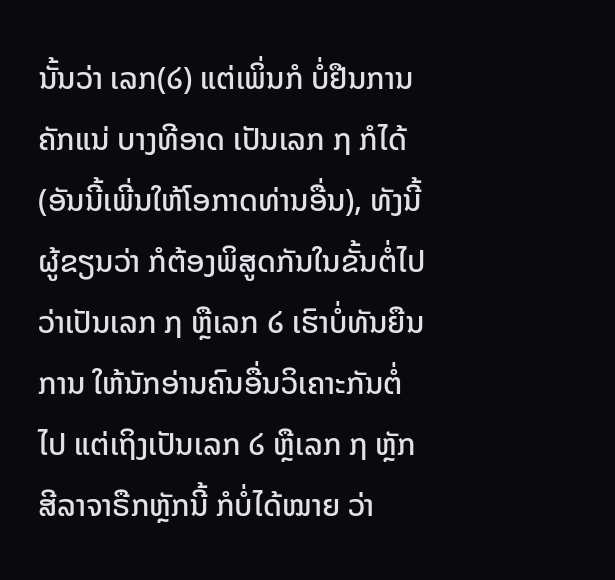ນັ້ນວ່າ ເລກ(໒) ແຕ່ເພິ່ນກໍ ບໍ່ຢືນການຄັກແນ່ ບາງທີອາດ ເປັນເລກ ໗ ກໍໄດ້(ອັນນີ້ເພີ່ນໃຫ້ໂອກາດທ່ານອື່ນ), ທັງນີ້ຜູ້ຂຽນວ່າ ກໍຕ້ອງພິສູດກັນໃນຂັ້ນຕໍ່ໄປວ່າເປັນເລກ ໗ ຫຼືເລກ ໒ ເຮົາບໍ່ທັນຍືນການ ໃຫ້ນັກອ່ານຄົນອື່ນວິເຄາະກັນຕໍ່ໄປ ແຕ່ເຖິງເປັນເລກ ໒ ຫຼືເລກ ໗ ຫຼັກສີລາຈາຣືກຫຼັກນີ້ ກໍບໍ່ໄດ້ໝາຍ ວ່າ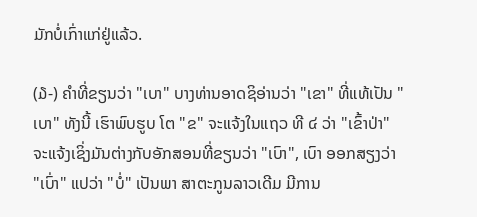ມັກບໍ່ເກົ່າແກ່ຢູ່ແລ້ວ.

(໓-) ຄຳທີ່ຂຽນວ່າ "ເບາ" ບາງທ່ານອາດຊິອ່ານວ່າ "ເຂາ" ທີ່ແທ້ເປັນ "ເບາ" ທັງນີ້ ເຮົາພົບຮູບ ໂຕ "ຂ" ຈະແຈ້ງໃນແຖວ ທີ ໔ ວ່າ "ເຂົ້າປ່າ" ຈະແຈ້ງເຊິ່ງມັນຕ່າງກັບອັກສອນທີ່ຂຽນວ່າ "ເບົາ", ເບົາ ອອກສຽງວ່າ "ເບົ່າ" ແປວ່າ "ບໍ່" ເປັນພາ ສາຕະກູນລາວເດີມ ມີການ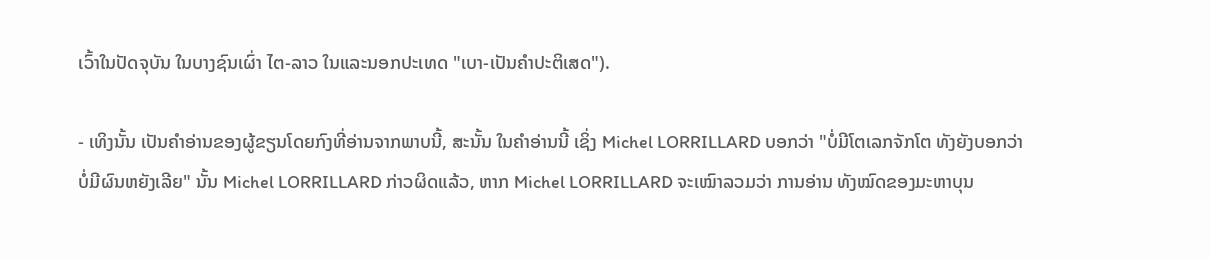ເວົ້າໃນປັດຈຸບັນ ໃນບາງຊົນເຜົ່າ ໄຕ-ລາວ ໃນແລະນອກປະເທດ "ເບາ-ເປັນຄຳປະຕິເສດ").

- ເທິງນັ້ນ ເປັນຄຳອ່ານຂອງຜູ້ຂຽນໂດຍກົງທີ່ອ່ານຈາກພາບນີ້, ສະນັ້ນ ໃນຄຳອ່ານນີ້ ເຊິ່ງ Michel LORRILLARD ບອກວ່າ "ບໍ່ມີໂຕເລກຈັກໂຕ ທັງຍັງບອກວ່າ ບໍ່ມີຜົນຫຍັງເລີຍ" ນັ້ນ Michel LORRILLARD ກ່າວຜິດແລ້ວ, ຫາກ Michel LORRILLARD ຈະເໝົາລວມວ່າ ການອ່ານ ທັງໝົດຂອງມະຫາບຸນ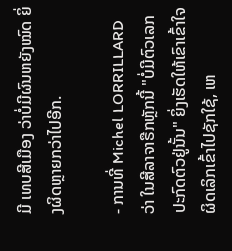ມີ ເທບສີເມືອງ ວ່າບໍ່ມີຜົນຫຍັງໝົດ ຍິ່ງຜິດຫຼາຍກວ່າໄປອີກ.

- ການທີ່ Michel LORRILLARD ວ່າ ໃນສີລາຈາຣືກຫຼັກນີ້ "ບໍ່ມີຕົວເລກປະກົດຕົວຢູ່ນັ້ນ" ຍິ່ງເຮັດໃຫ້ເຂົາເຂົ້າໃຈ ຜິດເລິກເຂົ້າໄປຊັກໃຊ້, ເຫ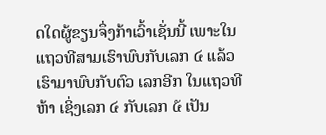ດໃດຜູ້ຂຽນຈຶ່ງກ້າເວົ້າເຊັ່ນນີ້ ເພາະໃນແຖວທີສາມເຮົາພົບກັບເລກ ໔ ແລ້ວເຮົາມາພົບກັບຕົວ ເລກອີກ ໃນແຖວທີຫ້າ ເຊິ່ງເລກ ໔ ກັບເລກ ໕ ເປັນ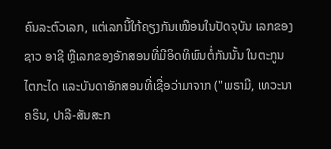ຄົນລະຕົວເລກ, ແຕ່ເລກນີ້ໃກ້ຄຽງກັນເໝືອນໃນປັດຈຸບັນ ເລກຂອງຊາວ ອາຊີ ຫຼືເລກຂອງອັກສອນທີ່ມີອິດທິພົນຕໍ່ກັນນັ້ນ ໃນຕະກູນໄຕກະໄດ ແລະບັນດາອັກສອນທີ່ເຊື່ອວ່າມາຈາກ ("ພຣາມີ, ເທວະນາຄຣິນ, ປາລີ-ສັນສະກ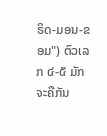ຣິດ-ມອນ-ຂອມ") ຕົວເລກ ໔-໕ ມັກຈະຄືກັນ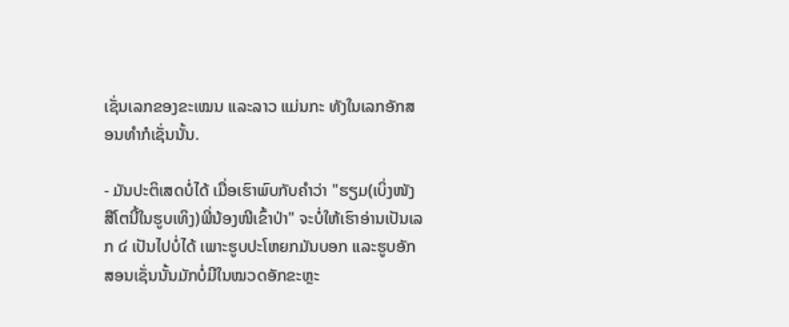ເຊັ່ນເລກຂອງຂະເໝນ ແລະລາວ ແມ່ນກະ ທັງໃນເລກອັກສອນທຳກໍເຊັ່ນນັ້ນ.

- ມັນປະຕິເສດບໍ່ໄດ້ ເມື່ອເຮົາພົບກັບຄຳວ່າ "ຮຽມ(ເບິ່ງໜັງສືໂຕນີ້ໃນຮູບເທິງ)ພີ່ນ້ອງໜີເຂົ້າປ່າ" ຈະບໍ່ໃຫ້ເຮົາອ່ານເປັນເລກ ໔ ເປັນໄປບໍ່ໄດ້ ເພາະຮູບປະໂຫຍກມັນບອກ ແລະຮູບອັກສອນເຊັ່ນນັ້ນມັກບໍ່ມີໃນໝວດອັກຂະຫຼະ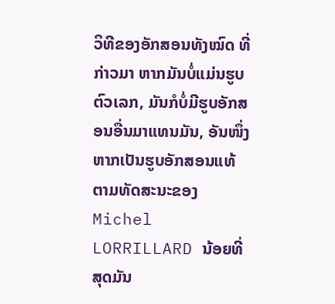ວິທີຂອງອັກສອນທັງໝົດ ທີ່ກ່າວມາ ຫາກມັນບໍ່ແມ່ນຮູບຕົວເລກ, ມັນກໍບໍ່ມີຮູບອັກສອນອື່ນມາແທນມັນ, ອັນໜຶ່ງຫາກເປັນຮູບອັກສອນແທ້ ຕາມທັດສະນະຂອງ Michel LORRILLARD ນ້ອຍທີ່ສຸດມັນ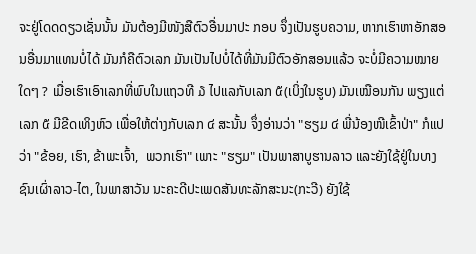ຈະຢູ່ໂດດດຽວເຊັ່ນນັ້ນ ມັນຕ້ອງມີໜັງສືຕົວອື່ນມາປະ ກອບ ຈຶ່ງເປັນຮູບຄວາມ, ຫາກເຮົາຫາອັກສອນອື່ນມາແທນບໍ່ໄດ້ ມັນກໍຄືຕົວເລກ ມັນເປັນໄປບໍ່ໄດ້ທີ່ມັນມີຕົວອັກສອນແລ້ວ ຈະບໍ່ມີຄວາມໝາຍໃດໆ ? ເມື່ອເຮົາເອົາເລກທີ່ພົບໃນແຖວທີ ໓ ໄປແລກັບເລກ ໕(ເບິ່ງໃນຮູບ) ມັນເໝືອນກັນ ພຽງແຕ່ເລກ ໕ ມີຂີດເທິງຫົວ ເພື່ອໃຫ້ຕ່າງກັບເລກ ໔ ສະນັ້ນ ຈຶ່ງອ່ານວ່າ "ຮຽມ ໔ ພີ່ນ້ອງໜີເຂົ້າປ່າ" ກໍແປວ່າ "ຂ້ອຍ, ເຮົາ, ຂ້າພະເຈົ້າ,  ພວກເຮົາ" ເພາະ "ຮຽມ" ເປັນພາສາບູຮານລາວ ແລະຍັງໃຊ້ຢູ່ໃນບາງຊົນເຜົ່າລາວ-ໄຕ, ໃນພາສາວັນ ນະຄະດີປະເພດສັນທະລັກສະນະ(ກະວີ) ຍັງໃຊ້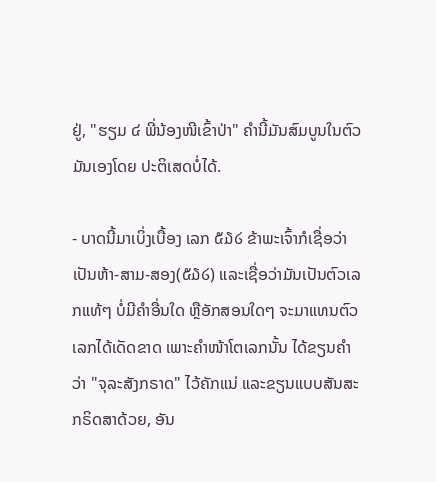ຢູ່, "ຮຽມ ໔ ພີ່ນ້ອງໜີເຂົ້າປ່າ" ຄຳນີ້ມັນສົມບູນໃນຕົວມັນເອງໂດຍ ປະຕິເສດບໍ່ໄດ້.

- ບາດນີ້ມາເບິ່ງເບື້ອງ ເລກ ໕໓໒ ຂ້າພະເຈົ້າກໍເຊື່ອວ່າ ເປັນຫ້າ-ສາມ-ສອງ(໕໓໒) ແລະເຊື່ອວ່າມັນເປັນຕົວເລກແທ້ໆ ບໍ່ມີຄຳອື່ນໃດ ຫຼືອັກສອນໃດໆ ຈະມາແທນຕົວເລກໄດ້ເດັດຂາດ ເພາະຄຳໜ້າໂຕເລກນັ້ນ ໄດ້ຂຽນຄຳວ່າ "ຈຸລະສັງກຣາດ" ໄວ້ຄັກແນ່ ແລະຂຽນແບບສັນສະກຣິດສາດ້ວຍ, ອັນ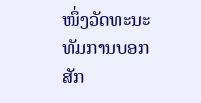ໜຶ່ງວັດທະນະທັມການບອກສັກ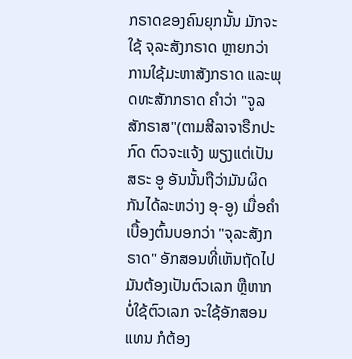ກຣາດຂອງຄົນຍຸກນັ້ນ ມັກຈະໃຊ້ ຈຸລະສັງກຣາດ ຫຼາຍກວ່າການໃຊ້ມະຫາສັງກຣາດ ແລະພຸດທະສັກກຣາດ ຄໍາວ່າ "ຈູລສັກຣາສ"(ຕາມສີລາຈາຣືກປະກົດ ຕົວຈະແຈ້ງ ພຽງແຕ່ເປັນສຣະ ອູ ອັນນັ້ນຖືວ່າມັນຜິດກັນໄດ້ລະຫວ່າງ ອຸ-ອູ) ເມື່ອຄຳເບື້ອງຕົ້ນບອກວ່າ "ຈຸລະສັງກຣາດ" ອັກສອນທີ່ເຫັນຖັດໄປ ມັນຕ້ອງເປັນຕົວເລກ ຫຼືຫາກບໍ່ໃຊ້ຕົວເລກ ຈະໃຊ້ອັກສອນແທນ ກໍຕ້ອງ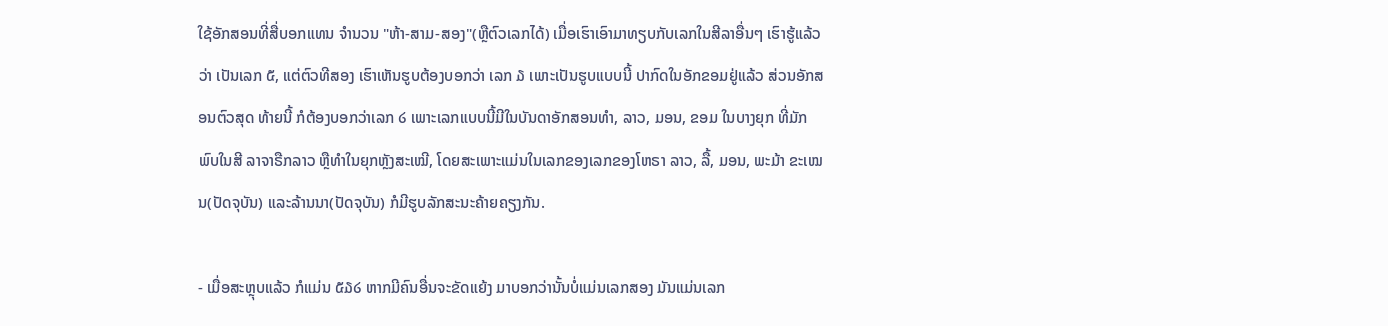ໃຊ້ອັກສອນທີ່ສື່ບອກແທນ ຈຳນວນ "ຫ້າ-ສາມ-ສອງ"(ຫຼືຕົວເລກໄດ້) ເມື່ອເຮົາເອົາມາທຽບກັບເລກໃນສີລາອື່ນໆ ເຮົາຮູ້ແລ້ວວ່າ ເປັນເລກ ໕, ແຕ່ຕົວທີສອງ ເຮົາເຫັນຮູບຕ້ອງບອກວ່າ ເລກ ໓ ເພາະເປັນຮູບແບບນີ້ ປາກົດໃນອັກຂອມຢູ່ແລ້ວ ສ່ວນອັກສອນຕົວສຸດ ທ້າຍນີ້ ກໍຕ້ອງບອກວ່າເລກ ໒ ເພາະເລກແບບນີ້ມີໃນບັນດາອັກສອນທຳ, ລາວ, ມອນ, ຂອມ ໃນບາງຍຸກ ທີ່ມັກພົບໃນສີ ລາຈາຣືກລາວ ຫຼືທຳໃນຍຸກຫຼັງສະເໝີ, ໂດຍສະເພາະແມ່ນໃນເລກຂອງເລກຂອງໂຫຣາ ລາວ, ລື້, ມອນ, ພະມ້າ ຂະເໝນ(ປັດຈຸບັນ) ແລະລ້ານນາ(ປັດຈຸບັນ) ກໍມີຮູບລັກສະນະຄ້າຍຄຽງກັນ.

- ເມື່ອສະຫຼຸບແລ້ວ ກໍແມ່ນ ໕໓໒ ຫາກມີຄົນອື່ນຈະຂັດແຍ້ງ ມາບອກວ່ານັ້ນບໍ່ແມ່ນເລກສອງ ມັນແມ່ນເລກ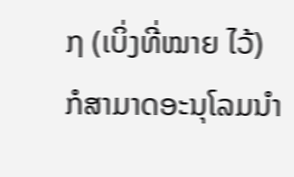໗ (ເບິ່ງທີ່ໝາຍ ໄວ້) ກໍສາມາດອະນຸໂລມນຳ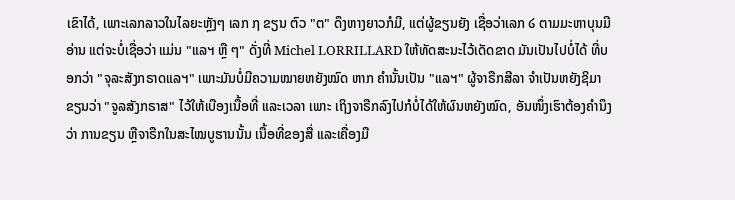ເຂົາໄດ້, ເພາະເລກລາວໃນໄລຍະຫຼັງໆ ເລກ ໗ ຂຽນ ຕົວ "ຕ" ດຶງຫາງຍາວກໍມີ, ແຕ່ຜູ້ຂຽນຍັງ ເຊື່ອວ່າເລກ ໒ ຕາມມະຫາບຸນມີ ອ່ານ ແຕ່ຈະບໍ່ເຊື່ອວ່າ ແມ່ນ "ແລຯ ຫຼື ໆ" ດັ່ງທີ່ Michel LORRILLARD ໃຫ້ທັດສະນະໄວ້ເດັດຂາດ ມັນເປັນໄປບໍ່ໄດ້ ທີ່ບອກວ່າ "ຈຸລະສັງກຣາດແລຯ" ເພາະມັນບໍ່ມີຄວາມໝາຍຫຍັງໝົດ ຫາກ ຄຳນັ້ນເປັນ "ແລຯ" ຜູ້ຈາຣືກສີລາ ຈຳເປັນຫຍັງຊິມາຂຽນວ່າ "ຈູລສັງກຣາສ" ໄວ້ໃຫ້ເບືອງເນື້ອທີ່ ແລະເວລາ ເພາະ ເຖິງຈາຣືກລົງໄປກໍບໍ່ໄດ້ໃຫ້ຜົນຫຍັງໝົດ, ອັນໜຶ່ງເຮົາຕ້ອງຄຳນຶງວ່າ ການຂຽນ ຫຼືຈາຣືກໃນສະໄໝບູຮານນັ້ນ ເນື້ອທີ່ຂອງສື່ ແລະເຄື່ອງມື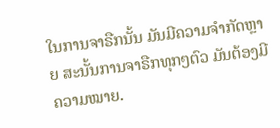ໃນການຈາຣືກນັ້ນ ມັນມີຄວາມຈຳກັດຫຼາຍ ສະນັ້ນການຈາຣືກທຸກໆຕົວ ມັນຕ້ອງມີຄວາມໝາຍ.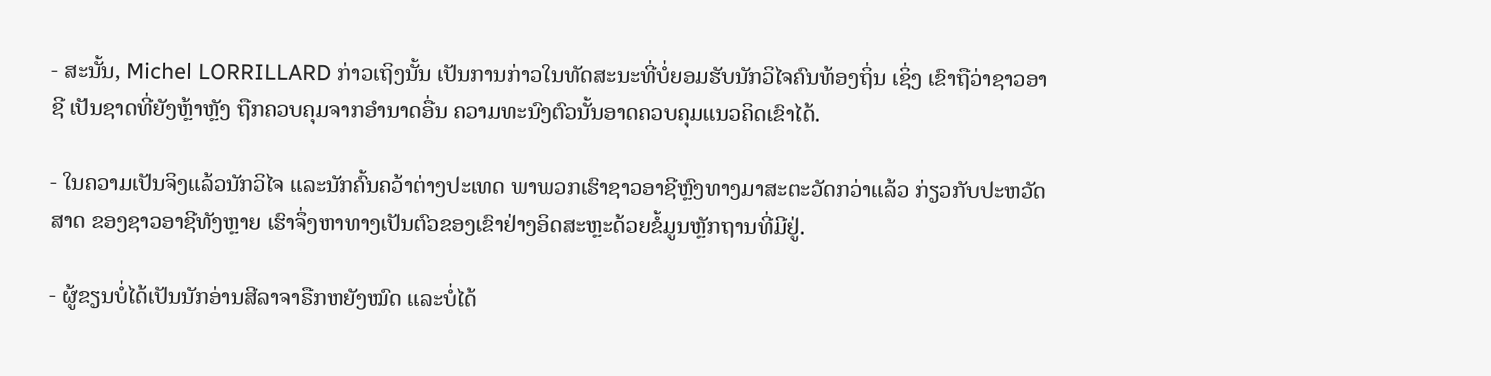- ສະນັ້ນ, Michel LORRILLARD ກ່າວເຖິງນັ້ນ ເປັນການກ່າວໃນທັດສະນະທີ່ບໍ່ຍອມຮັບນັກວິໄຈຄົນທ້ອງຖິ່ນ ເຊິ່ງ ເຂົາຖືວ່າຊາວອາຊີ ເປັນຊາດທີ່ຍັງຫຼ້າຫຼັງ ຖືກຄວບຄຸມຈາກອຳນາດອື່ນ ຄວາມທະນົງຕົວນັ້ນອາດຄວບຄຸມແນວຄິດເຂົາໄດ້.

- ໃນຄວາມເປັນຈິງແລ້ວນັກວິໄຈ ແລະນັກຄົ້ນຄວ້າຕ່າງປະເທດ ພາພວກເຮົາຊາວອາຊີຫຼົງທາງມາສະຕະວັດກວ່າແລ້ວ ກ່ຽວກັບປະຫວັດສາດ ຂອງຊາວອາຊີທັງຫຼາຍ ເຮົາຈຶ່ງຫາທາງເປັນຕົວຂອງເຂົາຢ່າງອິດສະຫຼະດ້ວຍຂໍ້ມູນຫຼັກຖານທີ່ມີຢູ່.

- ຜູ້ຂຽນບໍ່ໄດ້ເປັນນັກອ່ານສີລາຈາຣືກຫຍັງໝົດ ແລະບໍ່ໄດ້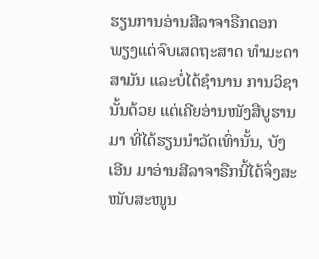ຮຽນການອ່ານສີລາຈາຣືກດອກ ພຽງແຕ່ຈົບເສດຖະສາດ ທຳມະດາສາມັນ ແລະບໍ່ໄດ້ຊຳນານ ການວິຊານັ້ນດ້ວຍ ແຕ່ເຄີຍອ່ານໜັງສືບູຮານມາ ທີ່ໄດ້ຮຽນນຳວັດເທົ່ານັ້ນ, ບັງເອີນ ມາອ່ານສີລາຈາຣືກນີ້ໄດ້ຈຶ່ງສະໜັບສະໜູນ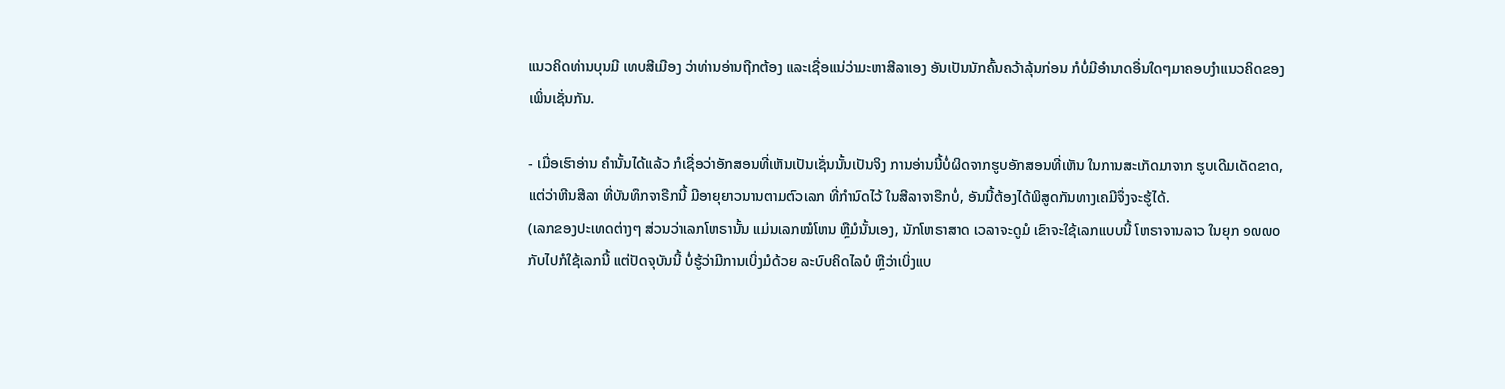ແນວຄິດທ່ານບຸນມີ ເທບສີເມືອງ ວ່າທ່ານອ່ານຖືກຕ້ອງ ແລະເຊື່ອແນ່ວ່າມະຫາສີລາເອງ ອັນເປັນນັກຄົ້ນຄວ້າລຸ້ນກ່ອນ ກໍບໍ່ມີອຳນາດອື່ນໃດໆມາຄອບງຳແນວຄິດຂອງເພິ່ນເຊັ່ນກັນ.

- ເມື່ອເຮົາອ່ານ ຄຳນັ້ນໄດ້ແລ້ວ ກໍເຊື່ອວ່າອັກສອນທີ່ເຫັນເປັນເຊັ່ນນັ້ນເປັນຈິງ ການອ່ານນີ້ບໍ່ຜິດຈາກຮູບອັກສອນທີ່ເຫັນ ໃນການສະເກັດມາຈາກ ຮູບເດີມເດັດຂາດ, ແຕ່ວ່າຫີນສີລາ ທີ່ບັນທຶກຈາຣືກນີ້ ມີອາຍຸຍາວນານຕາມຕົວເລກ ທີ່ກຳນົດໄວ້ ໃນສີລາຈາຣືກບໍ່, ອັນນີ້ຕ້ອງໄດ້ພິສູດກັນທາງເຄມີຈຶ່ງຈະຮູ້ໄດ້.
(ເລກຂອງປະເທດຕ່າງໆ ສ່ວນວ່າເລກໂຫຣານັ້ນ ແມ່ນເລກໝໍໂຫນ ຫຼືມໍນັ້ນເອງ, ນັກໂຫຣາສາດ ເວລາຈະດູມໍ ເຂົາຈະໃຊ້ເລກແບບນີ້ ໂຫຣາຈານລາວ ໃນຍຸກ ໑໙໙໐ ກັບໄປກໍໃຊ້ເລກນີ້ ແຕ່ປັດຈຸບັນນີ້ ບໍ່ຮູ້ວ່າມີການເບິ່ງມໍດ້ວຍ ລະບົບຄິດໄລບໍ ຫຼືວ່າເບິ່ງແບ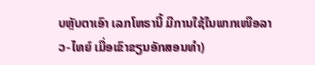ບຫຼັບຕາເອົາ ເລກໂຫຣານີ້ ມີການໃຊ້ໃນພາກເໜືອລາວ-ໄທຍ໌ ເມື່ອເຂົາຂຽນອັກສອນທຳ)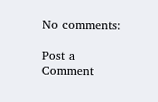No comments:

Post a Comment